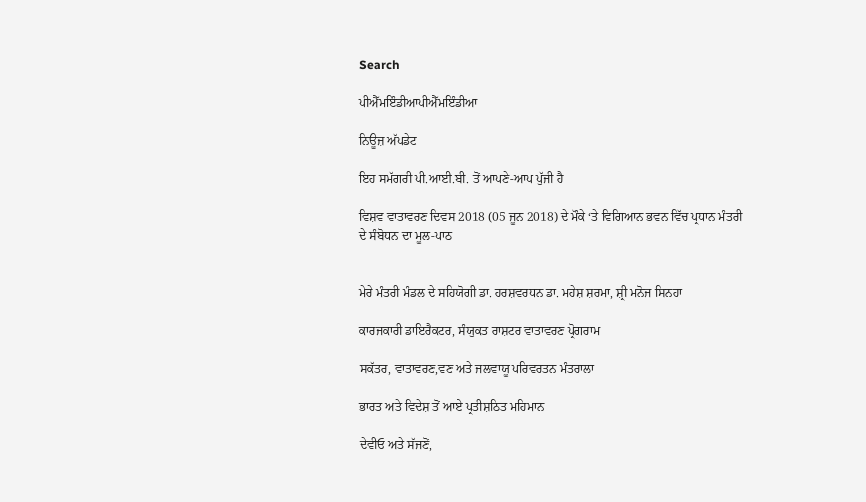Search

ਪੀਐੱਮਇੰਡੀਆਪੀਐੱਮਇੰਡੀਆ

ਨਿਊਜ਼ ਅੱਪਡੇਟ

ਇਹ ਸਮੱਗਰੀ ਪੀ.ਆਈ.ਬੀ. ਤੋਂ ਆਪਣੇ-ਆਪ ਪੁੱਜੀ ਹੈ

ਵਿਸ਼ਵ ਵਾਤਾਵਰਣ ਦਿਵਸ 2018 (05 ਜੂਨ 2018) ਦੇ ਮੌਕੇ ‘ਤੇ ਵਿਗਿਆਨ ਭਵਨ ਵਿੱਚ ਪ੍ਰਧਾਨ ਮੰਤਰੀ ਦੇ ਸੰਬੋਧਨ ਦਾ ਮੂਲ-ਪਾਠ


ਮੇਰੇ ਮੰਤਰੀ ਮੰਡਲ ਦੇ ਸਹਿਯੋਗੀ ਡਾ. ਹਰਸ਼ਵਰਧਨ ਡਾ. ਮਹੇਸ਼ ਸ਼ਰਮਾ, ਸ਼੍ਰੀ ਮਨੋਜ ਸਿਨਹਾ

ਕਾਰਜਕਾਰੀ ਡਾਇਰੈਕਟਰ, ਸੰਯੁਕਤ ਰਾਸ਼ਟਰ ਵਾਤਾਵਰਣ ਪ੍ਰੋਗਰਾਮ

ਸਕੱਤਰ, ਵਾਤਾਵਰਣ,ਵਣ ਅਤੇ ਜਲਵਾਯੂ ਪਰਿਵਰਤਨ ਮੰਤਰਾਲਾ

ਭਾਰਤ ਅਤੇ ਵਿਦੇਸ਼ ਤੋਂ ਆਏ ਪ੍ਰਤੀਸ਼ਠਿਤ ਮਹਿਮਾਨ

ਦੇਵੀਓ ਅਤੇ ਸੱਜਣੋਂ,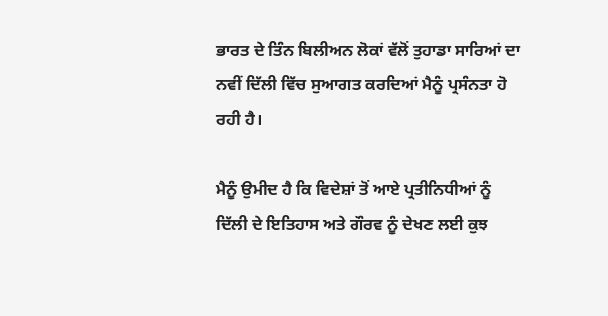ਭਾਰਤ ਦੇ ਤਿੰਨ ਬਿਲੀਅਨ ਲੋਕਾਂ ਵੱਲੋਂ ਤੁਹਾਡਾ ਸਾਰਿਆਂ ਦਾ ਨਵੀਂ ਦਿੱਲੀ ਵਿੱਚ ਸੁਆਗਤ ਕਰਦਿਆਂ ਮੈਨੂੰ ਪ੍ਰਸੰਨਤਾ ਹੋ ਰਹੀ ਹੈ।

ਮੈਨੂੰ ਉਮੀਦ ਹੈ ਕਿ ਵਿਦੇਸ਼ਾਂ ਤੋਂ ਆਏ ਪ੍ਰਤੀਨਿਧੀਆਂ ਨੂੰ ਦਿੱਲੀ ਦੇ ਇਤਿਹਾਸ ਅਤੇ ਗੌਰਵ ਨੂੰ ਦੇਖਣ ਲਈ ਕੁਝ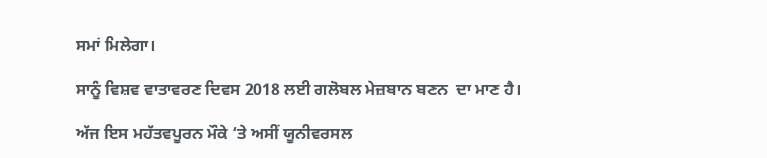ਸਮਾਂ ਮਿਲੇਗਾ।

ਸਾਨੂੰ ਵਿਸ਼ਵ ਵਾਤਾਵਰਣ ਦਿਵਸ 2018 ਲਈ ਗਲੋਬਲ ਮੇਜ਼ਬਾਨ ਬਣਨ  ਦਾ ਮਾਣ ਹੈ।

ਅੱਜ ਇਸ ਮਹੱਤਵਪੂਰਨ ਮੌਕੇ ‘ਤੇ ਅਸੀਂ ਯੂਨੀਵਰਸਲ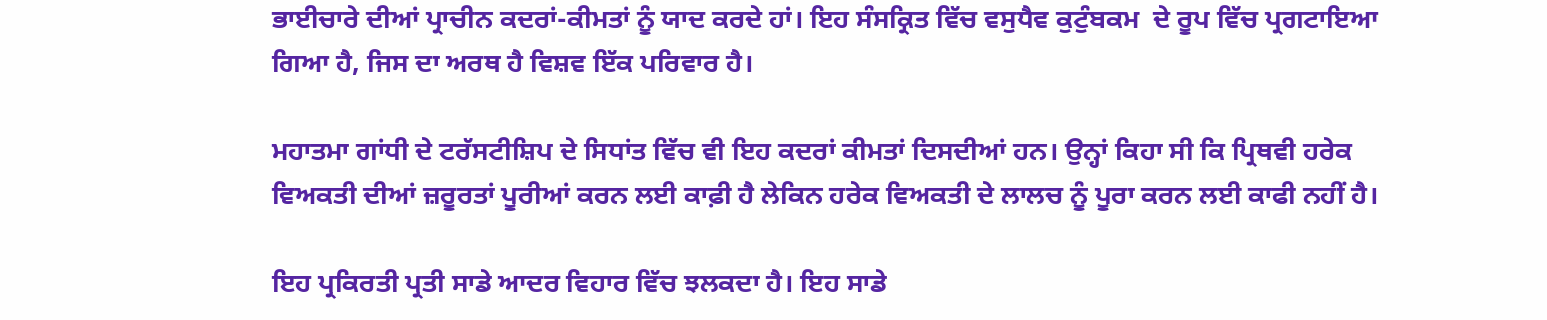ਭਾਈਚਾਰੇ ਦੀਆਂ ਪ੍ਰਾਚੀਨ ਕਦਰਾਂ-ਕੀਮਤਾਂ ਨੂੰ ਯਾਦ ਕਰਦੇ ਹਾਂ। ਇਹ ਸੰਸਕ੍ਰਿਤ ਵਿੱਚ ਵਸੁਧੈਵ ਕੁਟੁੰਬਕਮ  ਦੇ ਰੂਪ ਵਿੱਚ ਪ੍ਰਗਟਾਇਆ ਗਿਆ ਹੈ, ਜਿਸ ਦਾ ਅਰਥ ਹੈ ਵਿਸ਼ਵ ਇੱਕ ਪਰਿਵਾਰ ਹੈ।

ਮਹਾਤਮਾ ਗਾਂਧੀ ਦੇ ਟਰੱਸਟੀਸ਼ਿਪ ਦੇ ਸਿਧਾਂਤ ਵਿੱਚ ਵੀ ਇਹ ਕਦਰਾਂ ਕੀਮਤਾਂ ਦਿਸਦੀਆਂ ਹਨ। ਉਨ੍ਹਾਂ ਕਿਹਾ ਸੀ ਕਿ ਪ੍ਰਿਥਵੀ ਹਰੇਕ ਵਿਅਕਤੀ ਦੀਆਂ ਜ਼ਰੂਰਤਾਂ ਪੂਰੀਆਂ ਕਰਨ ਲਈ ਕਾਫ਼ੀ ਹੈ ਲੇਕਿਨ ਹਰੇਕ ਵਿਅਕਤੀ ਦੇ ਲਾਲਚ ਨੂੰ ਪੂਰਾ ਕਰਨ ਲਈ ਕਾਫੀ ਨਹੀਂ ਹੈ।

ਇਹ ਪ੍ਰਕਿਰਤੀ ਪ੍ਰਤੀ ਸਾਡੇ ਆਦਰ ਵਿਹਾਰ ਵਿੱਚ ਝਲਕਦਾ ਹੈ। ਇਹ ਸਾਡੇ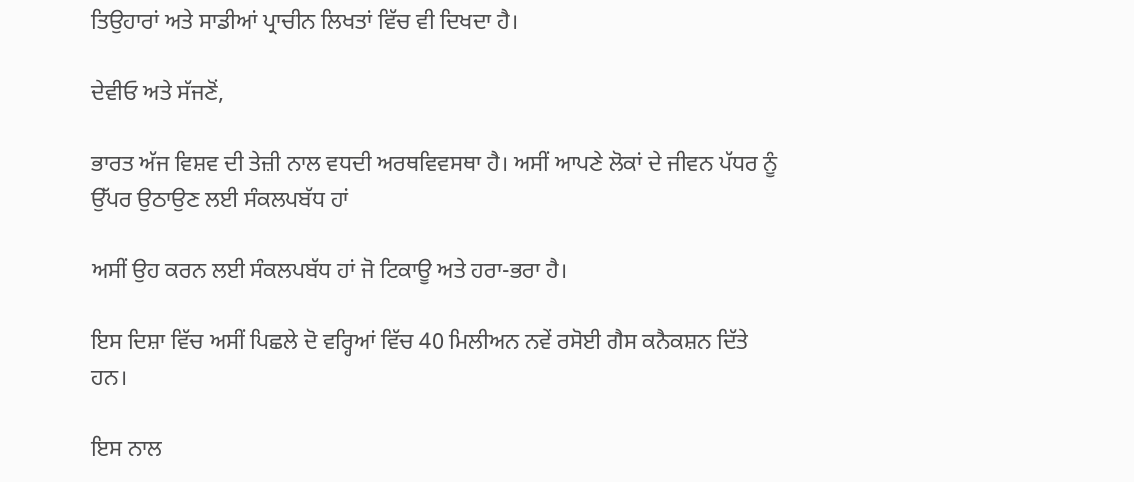ਤਿਉਹਾਰਾਂ ਅਤੇ ਸਾਡੀਆਂ ਪ੍ਰਾਚੀਨ ਲਿਖਤਾਂ ਵਿੱਚ ਵੀ ਦਿਖਦਾ ਹੈ।

ਦੇਵੀਓ ਅਤੇ ਸੱਜਣੋਂ,

ਭਾਰਤ ਅੱਜ ਵਿਸ਼ਵ ਦੀ ਤੇਜ਼ੀ ਨਾਲ ਵਧਦੀ ਅਰਥਵਿਵਸਥਾ ਹੈ। ਅਸੀਂ ਆਪਣੇ ਲੋਕਾਂ ਦੇ ਜੀਵਨ ਪੱਧਰ ਨੂੰ ਉੱਪਰ ਉਠਾਉਣ ਲਈ ਸੰਕਲਪਬੱਧ ਹਾਂ

ਅਸੀਂ ਉਹ ਕਰਨ ਲਈ ਸੰਕਲਪਬੱਧ ਹਾਂ ਜੋ ਟਿਕਾਊ ਅਤੇ ਹਰਾ-ਭਰਾ ਹੈ।

ਇਸ ਦਿਸ਼ਾ ਵਿੱਚ ਅਸੀਂ ਪਿਛਲੇ ਦੋ ਵਰ੍ਹਿਆਂ ਵਿੱਚ 40 ਮਿਲੀਅਨ ਨਵੇਂ ਰਸੋਈ ਗੈਸ ਕਨੈਕਸ਼ਨ ਦਿੱਤੇ ਹਨ।

ਇਸ ਨਾਲ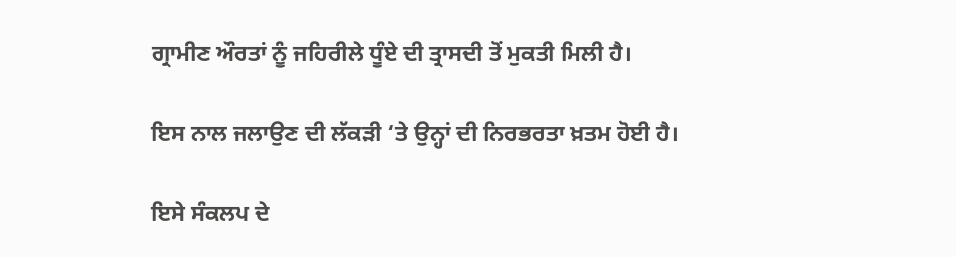ਗ੍ਰਾਮੀਣ ਔਰਤਾਂ ਨੂੰ ਜਹਿਰੀਲੇ ਧੂੰਏ ਦੀ ਤ੍ਰਾਸਦੀ ਤੋਂ ਮੁਕਤੀ ਮਿਲੀ ਹੈ।

ਇਸ ਨਾਲ ਜਲਾਉਣ ਦੀ ਲੱਕੜੀ ‘ਤੇ ਉਨ੍ਹਾਂ ਦੀ ਨਿਰਭਰਤਾ ਖ਼ਤਮ ਹੋਈ ਹੈ।

ਇਸੇ ਸੰਕਲਪ ਦੇ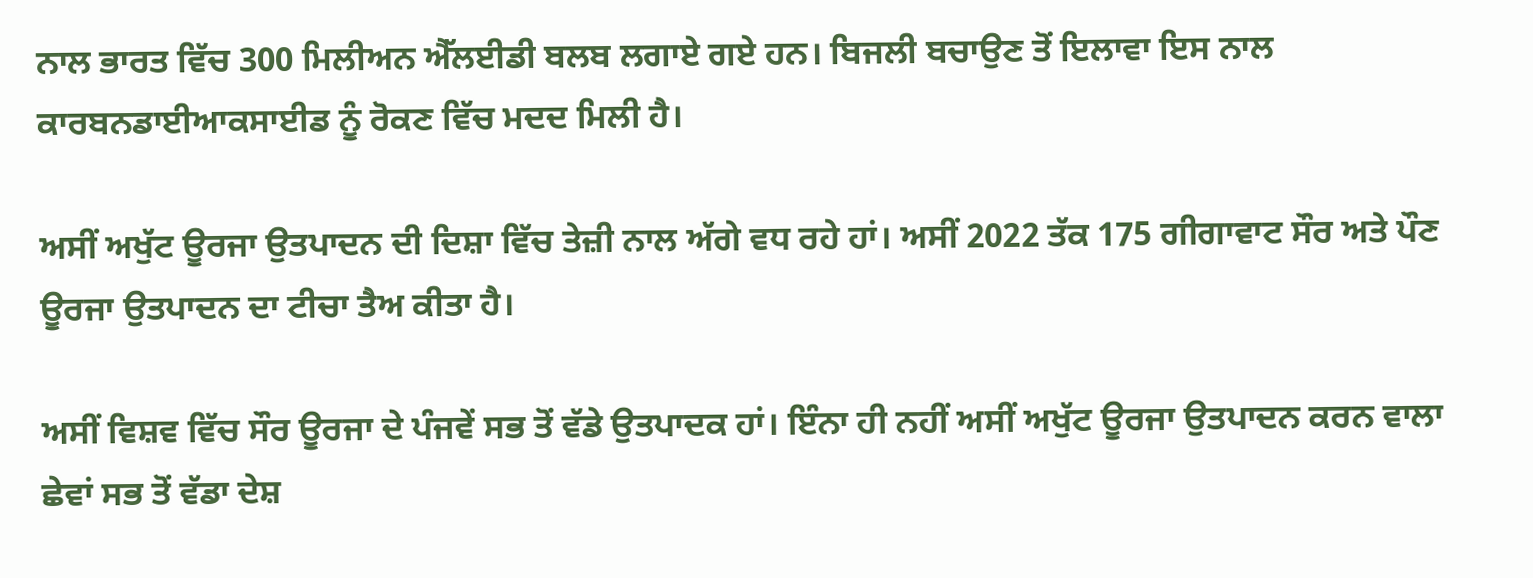ਨਾਲ ਭਾਰਤ ਵਿੱਚ 300 ਮਿਲੀਅਨ ਐੱਲਈਡੀ ਬਲਬ ਲਗਾਏ ਗਏ ਹਨ। ਬਿਜਲੀ ਬਚਾਉਣ ਤੋਂ ਇਲਾਵਾ ਇਸ ਨਾਲ ਕਾਰਬਨਡਾਈਆਕਸਾਈਡ ਨੂੰ ਰੋਕਣ ਵਿੱਚ ਮਦਦ ਮਿਲੀ ਹੈ।

ਅਸੀਂ ਅਖੁੱਟ ਊਰਜਾ ਉਤਪਾਦਨ ਦੀ ਦਿਸ਼ਾ ਵਿੱਚ ਤੇਜ਼ੀ ਨਾਲ ਅੱਗੇ ਵਧ ਰਹੇ ਹਾਂ। ਅਸੀਂ 2022 ਤੱਕ 175 ਗੀਗਾਵਾਟ ਸੌਰ ਅਤੇ ਪੌਣ ਊਰਜਾ ਉਤਪਾਦਨ ਦਾ ਟੀਚਾ ਤੈਅ ਕੀਤਾ ਹੈ।

ਅਸੀਂ ਵਿਸ਼ਵ ਵਿੱਚ ਸੌਰ ਊਰਜਾ ਦੇ ਪੰਜਵੇਂ ਸਭ ਤੋਂ ਵੱਡੇ ਉਤਪਾਦਕ ਹਾਂ। ਇੰਨਾ ਹੀ ਨਹੀਂ ਅਸੀਂ ਅਖੁੱਟ ਊਰਜਾ ਉਤਪਾਦਨ ਕਰਨ ਵਾਲਾ ਛੇਵਾਂ ਸਭ ਤੋਂ ਵੱਡਾ ਦੇਸ਼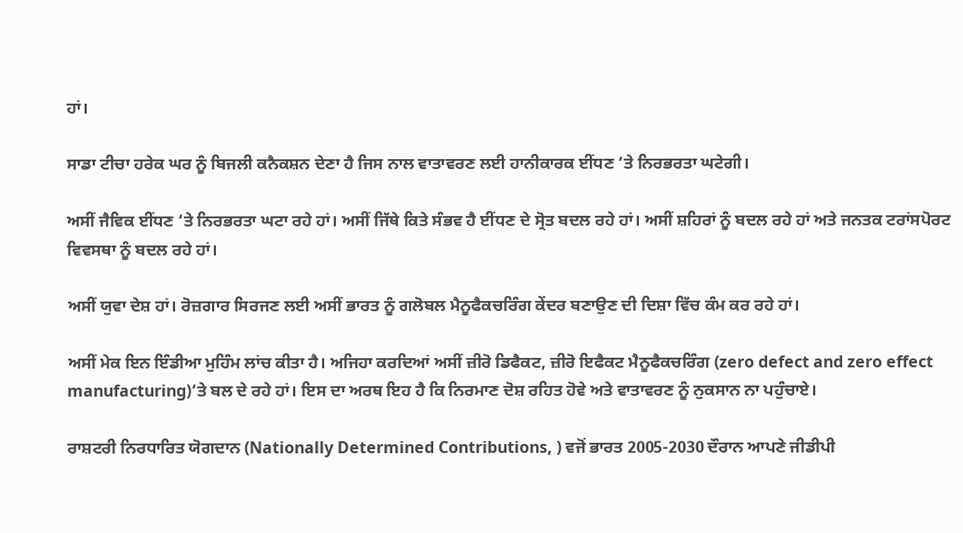ਹਾਂ।

ਸਾਡਾ ਟੀਚਾ ਹਰੇਕ ਘਰ ਨੂੰ ਬਿਜਲੀ ਕਨੈਕਸ਼ਨ ਦੇਣਾ ਹੈ ਜਿਸ ਨਾਲ ਵਾਤਾਵਰਣ ਲਈ ਹਾਨੀਕਾਰਕ ਈਂਧਣ ‘ਤੇ ਨਿਰਭਰਤਾ ਘਟੇਗੀ।

ਅਸੀਂ ਜੈਵਿਕ ਈਂਧਣ ‘ਤੇ ਨਿਰਭਰਤਾ ਘਟਾ ਰਹੇ ਹਾਂ। ਅਸੀਂ ਜਿੱਥੇ ਕਿਤੇ ਸੰਭਵ ਹੈ ਈਂਧਣ ਦੇ ਸ੍ਰੋਤ ਬਦਲ ਰਹੇ ਹਾਂ। ਅਸੀਂ ਸ਼ਹਿਰਾਂ ਨੂੰ ਬਦਲ ਰਹੇ ਹਾਂ ਅਤੇ ਜਨਤਕ ਟਰਾਂਸਪੋਰਟ ਵਿਵਸਥਾ ਨੂੰ ਬਦਲ ਰਹੇ ਹਾਂ।

ਅਸੀਂ ਯੁਵਾ ਦੇਸ਼ ਹਾਂ। ਰੋਜ਼ਗਾਰ ਸਿਰਜਣ ਲਈ ਅਸੀਂ ਭਾਰਤ ਨੂੰ ਗਲੋਬਲ ਮੈਨੂਫੈਕਚਰਿੰਗ ਕੇਂਦਰ ਬਣਾਉਣ ਦੀ ਦਿਸ਼ਾ ਵਿੱਚ ਕੰਮ ਕਰ ਰਹੇ ਹਾਂ।

ਅਸੀਂ ਮੇਕ ਇਨ ਇੰਡੀਆ ਮੁਹਿੰਮ ਲਾਂਚ ਕੀਤਾ ਹੈ। ਅਜਿਹਾ ਕਰਦਿਆਂ ਅਸੀਂ ਜ਼ੀਰੋ ਡਿਫੈਕਟ, ਜ਼ੀਰੋ ਇਫੈਕਟ ਮੈਨੂਫੈਕਚਰਿੰਗ (zero defect and zero effect manufacturing)‘ਤੇ ਬਲ ਦੇ ਰਹੇ ਹਾਂ। ਇਸ ਦਾ ਅਰਥ ਇਹ ਹੈ ਕਿ ਨਿਰਮਾਣ ਦੋਸ਼ ਰਹਿਤ ਹੋਵੇ ਅਤੇ ਵਾਤਾਵਰਣ ਨੂੰ ਨੁਕਸਾਨ ਨਾ ਪਹੁੰਚਾਏ।

ਰਾਸ਼ਟਰੀ ਨਿਰਧਾਰਿਤ ਯੋਗਦਾਨ (Nationally Determined Contributions, ) ਵਜੋਂ ਭਾਰਤ 2005-2030 ਦੌਰਾਨ ਆਪਣੇ ਜੀਡੀਪੀ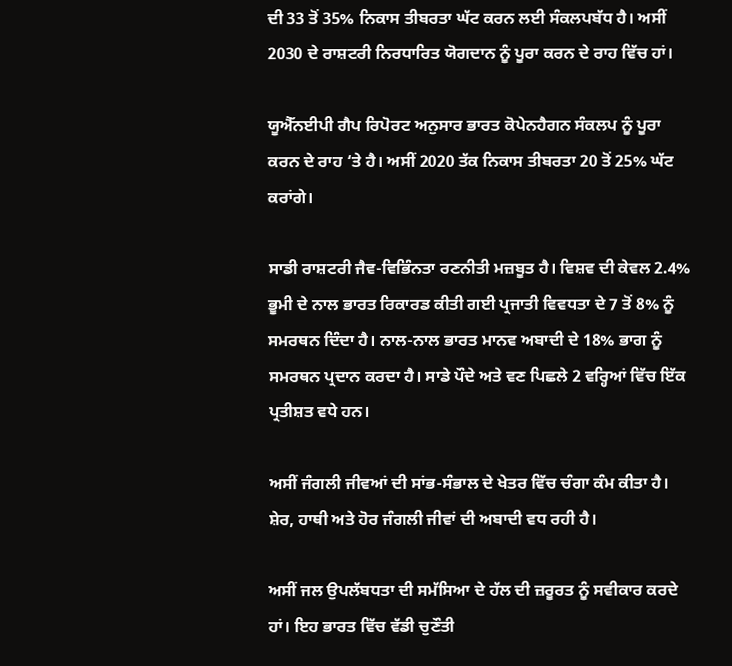ਦੀ 33 ਤੋਂ 35% ਨਿਕਾਸ ਤੀਬਰਤਾ ਘੱਟ ਕਰਨ ਲਈ ਸੰਕਲਪਬੱਧ ਹੈ। ਅਸੀਂ 2030 ਦੇ ਰਾਸ਼ਟਰੀ ਨਿਰਧਾਰਿਤ ਯੋਗਦਾਨ ਨੂੰ ਪੂਰਾ ਕਰਨ ਦੇ ਰਾਹ ਵਿੱਚ ਹਾਂ।

ਯੂਐੱਨਈਪੀ ਗੈਪ ਰਿਪੋਰਟ ਅਨੁਸਾਰ ਭਾਰਤ ਕੋਪੇਨਹੈਗਨ ਸੰਕਲਪ ਨੂੰ ਪੂਰਾ ਕਰਨ ਦੇ ਰਾਹ ‘ਤੇ ਹੈ। ਅਸੀਂ 2020 ਤੱਕ ਨਿਕਾਸ ਤੀਬਰਤਾ 20 ਤੋਂ 25% ਘੱਟ ਕਰਾਂਗੇ।

ਸਾਡੀ ਰਾਸ਼ਟਰੀ ਜੈਵ-ਵਿਭਿੰਨਤਾ ਰਣਨੀਤੀ ਮਜ਼ਬੂਤ ਹੈ। ਵਿਸ਼ਵ ਦੀ ਕੇਵਲ 2.4% ਭੂਮੀ ਦੇ ਨਾਲ ਭਾਰਤ ਰਿਕਾਰਡ ਕੀਤੀ ਗਈ ਪ੍ਰਜਾਤੀ ਵਿਵਧਤਾ ਦੇ 7 ਤੋਂ 8% ਨੂੰ ਸਮਰਥਨ ਦਿੰਦਾ ਹੈ। ਨਾਲ-ਨਾਲ ਭਾਰਤ ਮਾਨਵ ਅਬਾਦੀ ਦੇ 18% ਭਾਗ ਨੂੰ ਸਮਰਥਨ ਪ੍ਰਦਾਨ ਕਰਦਾ ਹੈ। ਸਾਡੇ ਪੌਦੇ ਅਤੇ ਵਣ ਪਿਛਲੇ 2 ਵਰ੍ਹਿਆਂ ਵਿੱਚ ਇੱਕ ਪ੍ਰਤੀਸ਼ਤ ਵਧੇ ਹਨ।

ਅਸੀਂ ਜੰਗਲੀ ਜੀਵਆਂ ਦੀ ਸਾਂਭ-ਸੰਭਾਲ ਦੇ ਖੇਤਰ ਵਿੱਚ ਚੰਗਾ ਕੰਮ ਕੀਤਾ ਹੈ।  ਸ਼ੇਰ, ਹਾਥੀ ਅਤੇ ਹੋਰ ਜੰਗਲੀ ਜੀਵਾਂ ਦੀ ਅਬਾਦੀ ਵਧ ਰਹੀ ਹੈ।

ਅਸੀਂ ਜਲ ਉਪਲੱਬਧਤਾ ਦੀ ਸਮੱਸਿਆ ਦੇ ਹੱਲ ਦੀ ਜ਼ਰੂਰਤ ਨੂੰ ਸਵੀਕਾਰ ਕਰਦੇ ਹਾਂ। ਇਹ ਭਾਰਤ ਵਿੱਚ ਵੱਡੀ ਚੁਣੌਤੀ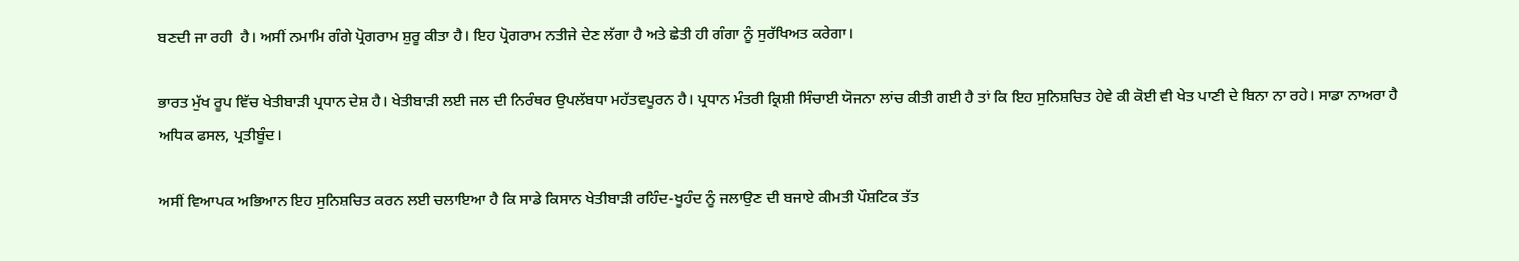ਬਣਦੀ ਜਾ ਰਹੀ  ਹੈ। ਅਸੀਂ ਨਮਾਮਿ ਗੰਗੇ ਪ੍ਰੋਗਰਾਮ ਸ਼ੁਰੂ ਕੀਤਾ ਹੈ। ਇਹ ਪ੍ਰੋਗਰਾਮ ਨਤੀਜੇ ਦੇਣ ਲੱਗਾ ਹੈ ਅਤੇ ਛੇਤੀ ਹੀ ਗੰਗਾ ਨੂੰ ਸੁਰੱਖਿਅਤ ਕਰੇਗਾ।

ਭਾਰਤ ਮੁੱਖ ਰੂਪ ਵਿੱਚ ਖੇਤੀਬਾੜੀ ਪ੍ਰਧਾਨ ਦੇਸ਼ ਹੈ। ਖੇਤੀਬਾੜੀ ਲਈ ਜਲ ਦੀ ਨਿਰੰਥਰ ਉਪਲੱਬਧਾ ਮਹੱਤਵਪੂਰਨ ਹੈ। ਪ੍ਰਧਾਨ ਮੰਤਰੀ ਕ੍ਰਿਸ਼ੀ ਸਿੰਚਾਈ ਯੋਜਨਾ ਲਾਂਚ ਕੀਤੀ ਗਈ ਹੈ ਤਾਂ ਕਿ ਇਹ ਸੁਨਿਸ਼ਚਿਤ ਹੇਵੇ ਕੀ ਕੋਈ ਵੀ ਖੇਤ ਪਾਣੀ ਦੇ ਬਿਨਾ ਨਾ ਰਹੇ। ਸਾਡਾ ਨਾਅਰਾ ਹੈ ਅਧਿਕ ਫਸਲ, ਪ੍ਰਤੀਬੂੰਦ।

ਅਸੀਂ ਵਿਆਪਕ ਅਭਿਆਨ ਇਹ ਸੁਨਿਸ਼ਚਿਤ ਕਰਨ ਲਈ ਚਲਾਇਆ ਹੈ ਕਿ ਸਾਡੇ ਕਿਸਾਨ ਖੇਤੀਬਾੜੀ ਰਹਿੰਦ-ਖੂਹੰਦ ਨੂੰ ਜਲਾਉਣ ਦੀ ਬਜਾਏ ਕੀਮਤੀ ਪੌਸ਼ਟਿਕ ਤੱਤ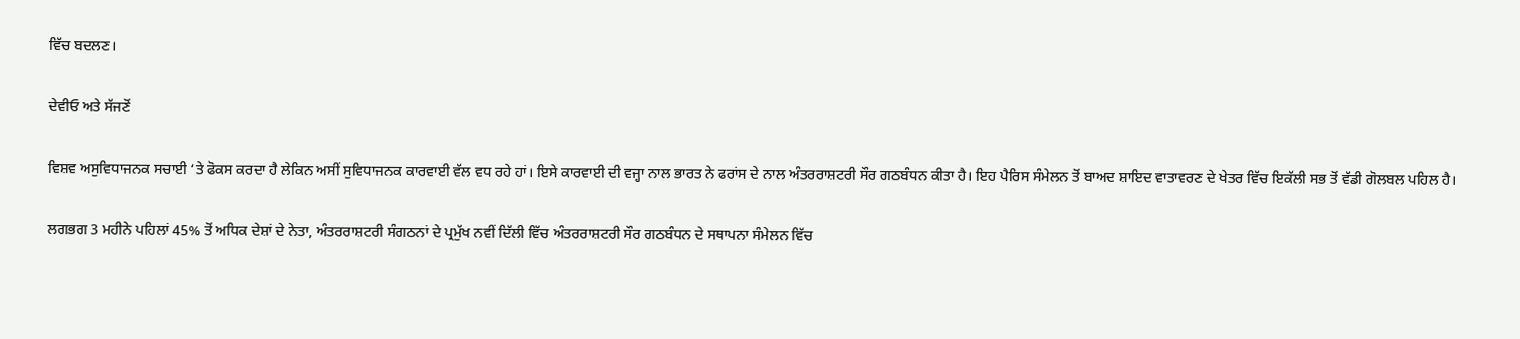ਵਿੱਚ ਬਦਲਣ।

ਦੇਵੀਓ ਅਤੇ ਸੱਜਣੋਂ

ਵਿਸ਼ਵ ਅਸੁਵਿਧਾਜਨਕ ਸਚਾਈ ‘ਤੇ ਫੋਕਸ ਕਰਦਾ ਹੈ ਲੇਕਿਨ ਅਸੀਂ ਸੁਵਿਧਾਜਨਕ ਕਾਰਵਾਈ ਵੱਲ ਵਧ ਰਹੇ ਹਾਂ। ਇਸੇ ਕਾਰਵਾਈ ਦੀ ਵਜ੍ਹਾ ਨਾਲ ਭਾਰਤ ਨੇ ਫਰਾਂਸ ਦੇ ਨਾਲ ਅੰਤਰਰਾਸ਼ਟਰੀ ਸੌਰ ਗਠਬੰਧਨ ਕੀਤਾ ਹੈ। ਇਹ ਪੈਰਿਸ ਸੰਮੇਲਨ ਤੋਂ ਬਾਅਦ ਸ਼ਾਇਦ ਵਾਤਾਵਰਣ ਦੇ ਖੇਤਰ ਵਿੱਚ ਇਕੱਲੀ ਸਭ ਤੋਂ ਵੱਡੀ ਗੋਲਬਲ ਪਹਿਲ ਹੈ।

ਲਗਭਗ 3 ਮਹੀਨੇ ਪਹਿਲਾਂ 45% ਤੋਂ ਅਧਿਕ ਦੇਸ਼ਾਂ ਦੇ ਨੇਤਾ, ਅੰਤਰਰਾਸ਼ਟਰੀ ਸੰਗਠਨਾਂ ਦੇ ਪ੍ਰਮੁੱਖ ਨਵੀਂ ਦਿੱਲੀ ਵਿੱਚ ਅੰਤਰਰਾਸ਼ਟਰੀ ਸੌਰ ਗਠਬੰਧਨ ਦੇ ਸਥਾਪਨਾ ਸੰਮੇਲਨ ਵਿੱਚ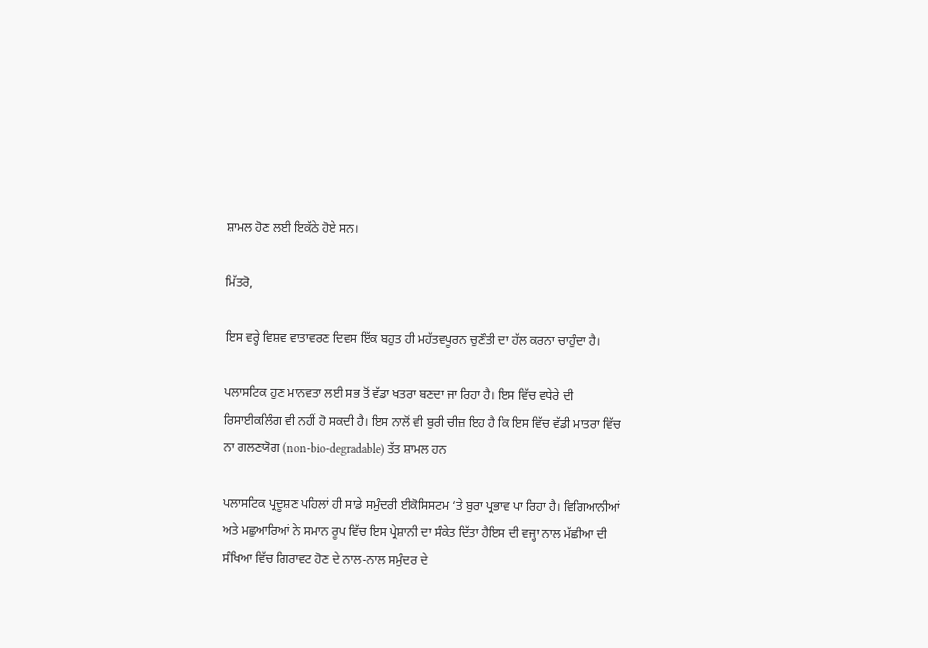ਸ਼ਾਮਲ ਹੋਣ ਲਈ ਇਕੱਠੇ ਹੋਏ ਸਨ।

ਮਿੱਤਰੋ,

ਇਸ ਵਰ੍ਹੇ ਵਿਸ਼ਵ ਵਾਤਾਵਰਣ ਦਿਵਸ ਇੱਕ ਬਹੁਤ ਹੀ ਮਹੱਤਵਪੂਰਨ ਚੁਣੌਤੀ ਦਾ ਹੱਲ ਕਰਨਾ ਚਾਹੁੰਦਾ ਹੈ।

ਪਲਾਸਟਿਕ ਹੁਣ ਮਾਨਵਤਾ ਲਈ ਸਭ ਤੋਂ ਵੱਡਾ ਖਤਰਾ ਬਣਦਾ ਜਾ ਰਿਹਾ ਹੈ। ਇਸ ਵਿੱਚ ਵਧੇਰੇ ਦੀ ਰਿਸਾਈਕਲਿੰਗ ਵੀ ਨਹੀਂ ਹੋ ਸਕਦੀ ਹੈ। ਇਸ ਨਾਲੋਂ ਵੀ ਬੁਰੀ ਚੀਜ਼ ਇਹ ਹੈ ਕਿ ਇਸ ਵਿੱਚ ਵੱਡੀ ਮਾਤਰਾ ਵਿੱਚ ਨਾ ਗਲਣਯੋਗ (non-bio-degradable) ਤੱਤ ਸ਼ਾਮਲ ਹਨ

ਪਲਾਸਟਿਕ ਪ੍ਰਦੂਸ਼ਣ ਪਹਿਲਾਂ ਹੀ ਸਾਡੇ ਸਮੁੰਦਰੀ ਈਕੋਸਿਸਟਮ ‘ਤੇ ਬੁਰਾ ਪ੍ਰਭਾਵ ਪਾ ਰਿਹਾ ਹੈ। ਵਿਗਿਆਨੀਆਂ ਅਤੇ ਮਛੁਆਰਿਆਂ ਨੇ ਸਮਾਨ ਰੂਪ ਵਿੱਚ ਇਸ ਪ੍ਰੇਸ਼ਾਨੀ ਦਾ ਸੰਕੇਤ ਦਿੱਤਾ ਹੈਇਸ ਦੀ ਵਜ੍ਹਾ ਨਾਲ ਮੱਛੀਆ ਦੀ ਸੰਖਿਆ ਵਿੱਚ ਗਿਰਾਵਟ ਹੋਣ ਦੇ ਨਾਲ-ਨਾਲ ਸਮੁੰਦਰ ਦੇ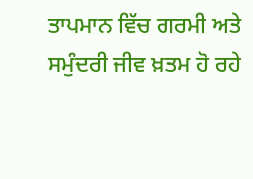ਤਾਪਮਾਨ ਵਿੱਚ ਗਰਮੀ ਅਤੇ ਸਮੁੰਦਰੀ ਜੀਵ ਖ਼ਤਮ ਹੋ ਰਹੇ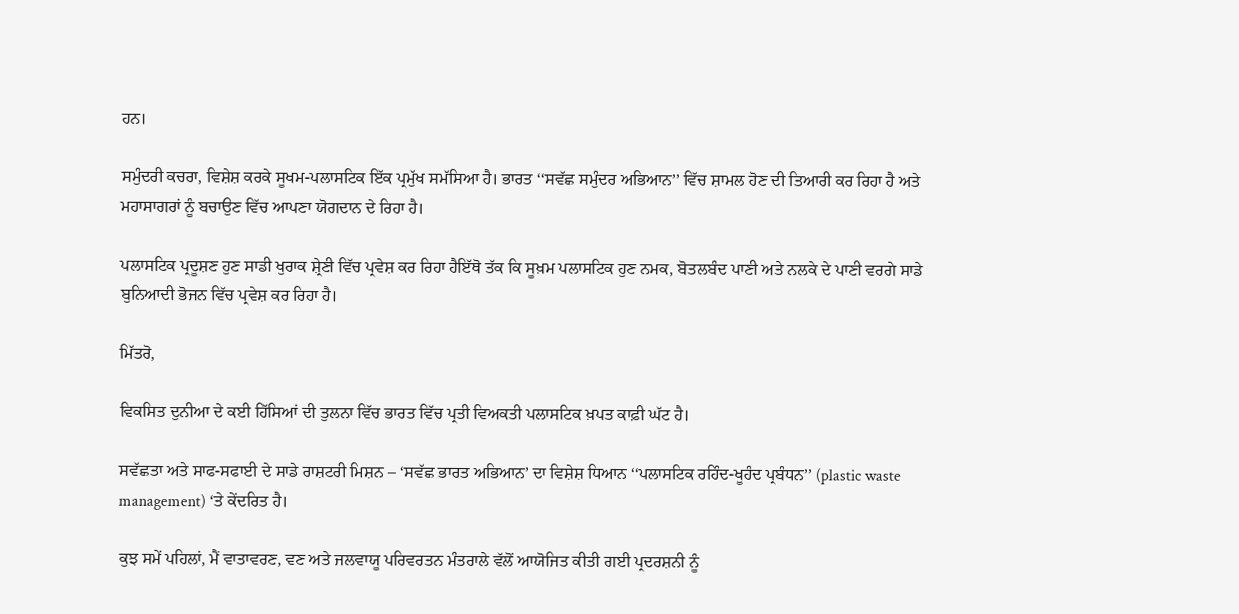ਹਨ।

ਸਮੁੰਦਰੀ ਕਚਰਾ, ਵਿਸ਼ੇਸ਼ ਕਰਕੇ ਸੂਖਮ-ਪਲਾਸਟਿਕ ਇੱਕ ਪ੍ਰਮੁੱਖ ਸਮੱਸਿਆ ਹੈ। ਭਾਰਤ ‘‘ਸਵੱਛ ਸਮੁੰਦਰ ਅਭਿਆਨ’’ ਵਿੱਚ ਸ਼ਾਮਲ ਹੋਣ ਦੀ ਤਿਆਰੀ ਕਰ ਰਿਹਾ ਹੈ ਅਤੇ ਮਹਾਸਾਗਰਾਂ ਨੂੰ ਬਚਾਉਣ ਵਿੱਚ ਆਪਣਾ ਯੋਗਦਾਨ ਦੇ ਰਿਹਾ ਹੈ।

ਪਲਾਸਟਿਕ ਪ੍ਰਦੂਸ਼ਣ ਹੁਣ ਸਾਡੀ ਖੁਰਾਕ ਸ਼੍ਰੇਣੀ ਵਿੱਚ ਪ੍ਰਵੇਸ਼ ਕਰ ਰਿਹਾ ਹੈਇੱਥੋ ਤੱਕ ਕਿ ਸੂਖ਼ਮ ਪਲਾਸਟਿਕ ਹੁਣ ਨਮਕ, ਬੋਤਲਬੰਦ ਪਾਣੀ ਅਤੇ ਨਲਕੇ ਦੇ ਪਾਣੀ ਵਰਗੇ ਸਾਡੇ ਬੁਨਿਆਦੀ ਭੋਜਨ ਵਿੱਚ ਪ੍ਰਵੇਸ਼ ਕਰ ਰਿਹਾ ਹੈ।

ਮਿੱਤਰੋ,

ਵਿਕਸਿਤ ਦੁਨੀਆ ਦੇ ਕਈ ਹਿੱਸਿਆਂ ਦੀ ਤੁਲਨਾ ਵਿੱਚ ਭਾਰਤ ਵਿੱਚ ਪ੍ਰਤੀ ਵਿਅਕਤੀ ਪਲਾਸਟਿਕ ਖ਼ਪਤ ਕਾਫ਼ੀ ਘੱਟ ਹੈ।

ਸਵੱਛਤਾ ਅਤੇ ਸਾਫ-ਸਫਾਈ ਦੇ ਸਾਡੇ ਰਾਸ਼ਟਰੀ ਮਿਸ਼ਨ – ‘ਸਵੱਛ ਭਾਰਤ ਅਭਿਆਨ’ ਦਾ ਵਿਸ਼ੇਸ਼ ਧਿਆਨ ‘‘ਪਲਾਸਟਿਕ ਰਹਿੰਦ-ਖੂਹੰਦ ਪ੍ਰਬੰਧਨ’’ (plastic waste management) ‘ਤੇ ਕੇਂਦਰਿਤ ਹੈ।

ਕੁਝ ਸਮੇਂ ਪਹਿਲਾਂ, ਮੈਂ ਵਾਤਾਵਰਣ, ਵਣ ਅਤੇ ਜਲਵਾਯੂ ਪਰਿਵਰਤਨ ਮੰਤਰਾਲੇ ਵੱਲੋਂ ਆਯੋਜਿਤ ਕੀਤੀ ਗਈ ਪ੍ਰਦਰਸ਼ਨੀ ਨੂੰ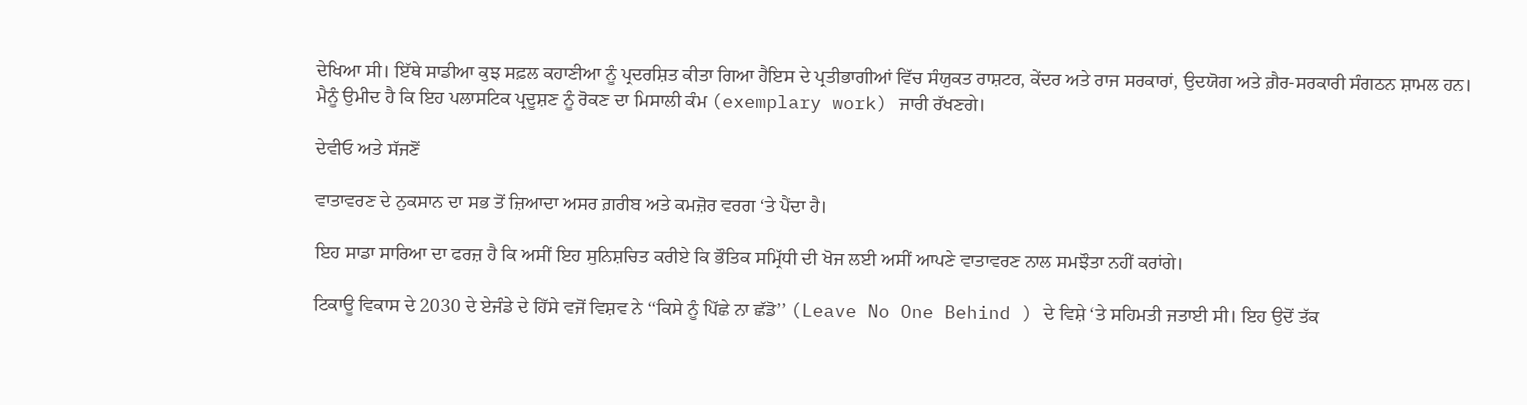ਦੇਖਿਆ ਸੀ। ਇੱਥੇ ਸਾਡੀਆ ਕੁਝ ਸਫ਼ਲ ਕਹਾਣੀਆ ਨੂੰ ਪ੍ਰਦਰਸ਼ਿਤ ਕੀਤਾ ਗਿਆ ਹੈਇਸ ਦੇ ਪ੍ਰਤੀਭਾਗੀਆਂ ਵਿੱਚ ਸੰਯੁਕਤ ਰਾਸ਼ਟਰ, ਕੇਂਦਰ ਅਤੇ ਰਾਜ ਸਰਕਾਰਾਂ, ਉਦਯੋਗ ਅਤੇ ਗ਼ੈਰ-ਸਰਕਾਰੀ ਸੰਗਠਨ ਸ਼ਾਮਲ ਹਨ। ਮੈਨੂੰ ਉਮੀਦ ਹੈ ਕਿ ਇਹ ਪਲਾਸਟਿਕ ਪ੍ਰਦੂਸ਼ਣ ਨੂੰ ਰੋਕਣ ਦਾ ਮਿਸਾਲੀ ਕੰਮ (exemplary work) ਜਾਰੀ ਰੱਖਣਗੇ।

ਦੇਵੀਓ ਅਤੇ ਸੱਜਣੋਂ

ਵਾਤਾਵਰਣ ਦੇ ਨੁਕਸਾਨ ਦਾ ਸਭ ਤੋਂ ਜ਼ਿਆਦਾ ਅਸਰ ਗ਼ਰੀਬ ਅਤੇ ਕਮਜ਼ੋਰ ਵਰਗ ‘ਤੇ ਪੈਂਦਾ ਹੈ।

ਇਹ ਸਾਡਾ ਸਾਰਿਆ ਦਾ ਫਰਜ਼ ਹੈ ਕਿ ਅਸੀਂ ਇਹ ਸੁਨਿਸ਼ਚਿਤ ਕਰੀਏ ਕਿ ਭੌਤਿਕ ਸਮ੍ਰਿੱਧੀ ਦੀ ਖੋਜ ਲਈ ਅਸੀਂ ਆਪਣੇ ਵਾਤਾਵਰਣ ਨਾਲ ਸਮਝੌਤਾ ਨਹੀਂ ਕਰਾਂਗੇ।

ਟਿਕਾਊ ਵਿਕਾਸ ਦੇ 2030 ਦੇ ਏਜੰਡੇ ਦੇ ਹਿੱਸੇ ਵਜੋਂ ਵਿਸ਼ਵ ਨੇ ‘‘ਕਿਸੇ ਨੂੰ ਪਿੱਛੇ ਨਾ ਛੱਡੋ’’ (Leave No One Behind ) ਦੇ ਵਿਸ਼ੇ ‘ਤੇ ਸਹਿਮਤੀ ਜਤਾਈ ਸੀ। ਇਹ ਉਦੋਂ ਤੱਕ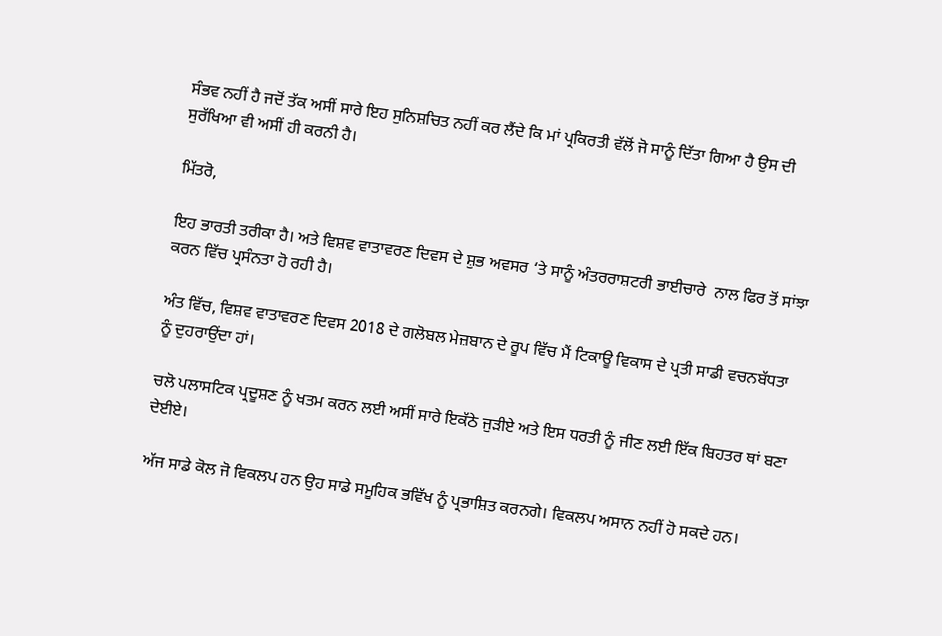ਸੰਭਵ ਨਹੀਂ ਹੈ ਜਦੋਂ ਤੱਕ ਅਸੀਂ ਸਾਰੇ ਇਹ ਸੁਨਿਸ਼ਚਿਤ ਨਹੀਂ ਕਰ ਲੈਂਦੇ ਕਿ ਮਾਂ ਪ੍ਰਕਿਰਤੀ ਵੱਲੋਂ ਜੋ ਸਾਨੂੰ ਦਿੱਤਾ ਗਿਆ ਹੈ ਉਸ ਦੀ ਸੁਰੱਖਿਆ ਵੀ ਅਸੀਂ ਹੀ ਕਰਨੀ ਹੈ।

ਮਿੱਤਰੋ,

ਇਹ ਭਾਰਤੀ ਤਰੀਕਾ ਹੈ। ਅਤੇ ਵਿਸ਼ਵ ਵਾਤਾਵਰਣ ਦਿਵਸ ਦੇ ਸ਼ੁਭ ਅਵਸਰ ‘ਤੇ ਸਾਨੂੰ ਅੰਤਰਰਾਸ਼ਟਰੀ ਭਾਈਚਾਰੇ  ਨਾਲ ਫਿਰ ਤੋਂ ਸਾਂਝਾ ਕਰਨ ਵਿੱਚ ਪ੍ਰਸੰਨਤਾ ਹੋ ਰਹੀ ਹੈ।

ਅੰਤ ਵਿੱਚ, ਵਿਸ਼ਵ ਵਾਤਾਵਰਣ ਦਿਵਸ 2018 ਦੇ ਗਲੋਬਲ ਮੇਜ਼ਬਾਨ ਦੇ ਰੂਪ ਵਿੱਚ ਮੈਂ ਟਿਕਾਊ ਵਿਕਾਸ ਦੇ ਪ੍ਰਤੀ ਸਾਡੀ ਵਚਨਬੱਧਤਾ ਨੂੰ ਦੁਹਰਾਉਂਦਾ ਹਾਂ।

ਚਲੋ ਪਲਾਸਟਿਕ ਪ੍ਰਦੂਸ਼ਣ ਨੂੰ ਖਤਮ ਕਰਨ ਲਈ ਅਸੀਂ ਸਾਰੇ ਇਕੱਠੇ ਜੁੜੀਏ ਅਤੇ ਇਸ ਧਰਤੀ ਨੂੰ ਜੀਣ ਲਈ ਇੱਕ ਬਿਹਤਰ ਥਾਂ ਬਣਾ ਦੇਈਏ।

ਅੱਜ ਸਾਡੇ ਕੋਲ ਜੋ ਵਿਕਲਪ ਹਨ ਉਹ ਸਾਡੇ ਸਮੂਹਿਕ ਭਵਿੱਖ ਨੂੰ ਪ੍ਰਭਾਸ਼ਿਤ ਕਰਨਗੇ। ਵਿਕਲਪ ਅਸਾਨ ਨਹੀਂ ਹੋ ਸਕਦੇ ਹਨ।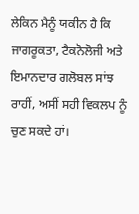ਲੇਕਿਨ ਮੈਨੂੰ ਯਕੀਨ ਹੈ ਕਿ ਜਾਗਰੂਕਤਾ, ਟੈਕਨੋਲੋਜੀ ਅਤੇ ਇਮਾਨਦਾਰ ਗਲੋਬਲ ਸਾਂਝ ਰਾਹੀਂ, ਅਸੀਂ ਸਹੀ ਵਿਕਲਪ ਨੂੰ ਚੁਣ ਸਕਦੇ ਹਾਂ।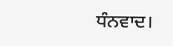ਧੰਨਵਾਦ।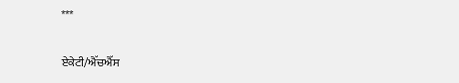***

ਏਕੇਟੀ/ਐੱਚਐੱਸ